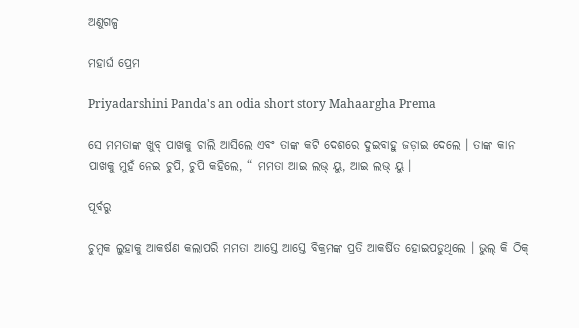ଅଣୁଗଳ୍ପ

ମହାର୍ଘ ପ୍ରେମ

Priyadarshini Panda's an odia short story Mahaargha Prema

ସେ ମମତାଙ୍କ ଖୁବ୍‌ ପାଖକୁ ଚାଲି ଆସିଲେ ଏବଂ ତାଙ୍କ କଟି ଦେଶରେ ଦୁଇବାହୁ ଜଡ଼ାଇ ଦେଲେ । ତାଙ୍କ କାନ ପାଖକୁ ମୁହଁ ନେଇ ଚୁପି, ଚୁପି କହିଲେ, “ ମମତା ଆଇ ଲଭ୍‌ ୟୁ, ଆଇ ଲଭ୍‌ ୟୁ ।

ପୂର୍ବରୁ

ଚୁମ୍ବକ ଲୁହାକୁ ଆକର୍ଷଣ କଲାପରି ମମତା ଆସ୍ତେ ଆସ୍ତେ ବିକ୍ରମଙ୍କ ପ୍ରତି ଆକର୍ଷିତ ହୋଇପଡୁଥିଲେ । ଭୁଲ୍‌ କି ଠିକ୍‌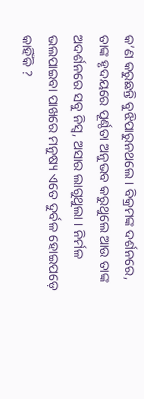କ’ଣ କରୁଛନ୍ତି ବୁଝିପାରୁନଥଲେ । ବିକ୍ରମଙ୍କ ଦର୍ଶନରେ, ତାଙ୍କ ହୃଦୟରେ ପୂର୍ଣ୍ଠତା ଅନୁଭବ କରୁଥୁଲେ ଆଉ ତାଙ୍କ ଅଦର୍ଶନରେ ସବୁ ନିସ୍ଵ, ଅସାର ଲାଗୁଥୁଲା । ନିର୍ମଳ ଭଲପାଇବା ପାଖରେ ମନୁଷ୍ୟ ଏତେ ଦୁର୍ବଳ ହୋଇପଡ଼େ କାହିଁକି ?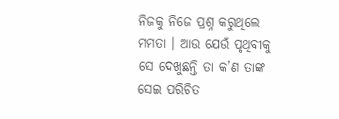ନିଜକୁ ନିଜେ ପ୍ରଶ୍ନ କରୁଥିଲେ ମମତା । ଆଉ ଯେଉଁ ପୃଥିବୀକୁ ସେ ଦେଖୁଛନ୍ତି ତା କ’ଣ ତାଙ୍କ ସେଇ ପରିଚିତ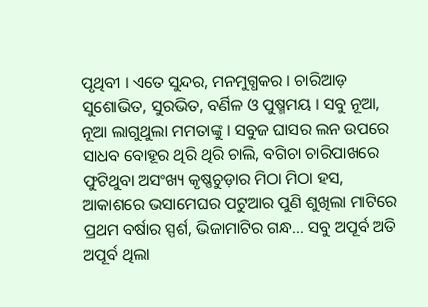ପୃଥିବୀ । ଏତେ ସୁନ୍ଦର, ମନମୁଗ୍ଧକର । ଚାରିଆଡ଼ ସୁଶୋଭିତ, ସୁରଭିତ, ବର୍ଣିଳ ଓ ପୁଷ୍ମମୟ । ସବୁ ନୂଆ, ନୂଆ ଲାଗୁଥୁଲା ମମତାଙ୍କୁ । ସବୁଜ ଘାସର ଲନ ଉପରେ ସାଧବ ବୋହୂର ଥିରି ଥିରି ଚାଲି, ବଗିଚା ଚାରିପାଖରେ ଫୁଟିଥୁବା ଅସଂଖ୍ୟ କୃଷ୍ଣଚୁଡ଼ାର ମିଠା ମିଠା ହସ, ଆକାଶରେ ଭସାମେଘର ପଟୁଆର ପୁଣି ଶୁଖିଲା ମାଟିରେ ପ୍ରଥମ ବର୍ଷାର ସ୍ପର୍ଶ, ଭିଜାମାଟିର ଗନ୍ଧ… ସବୁ ଅପୂର୍ବ ଅତି ଅପୂର୍ବ ଥିଲା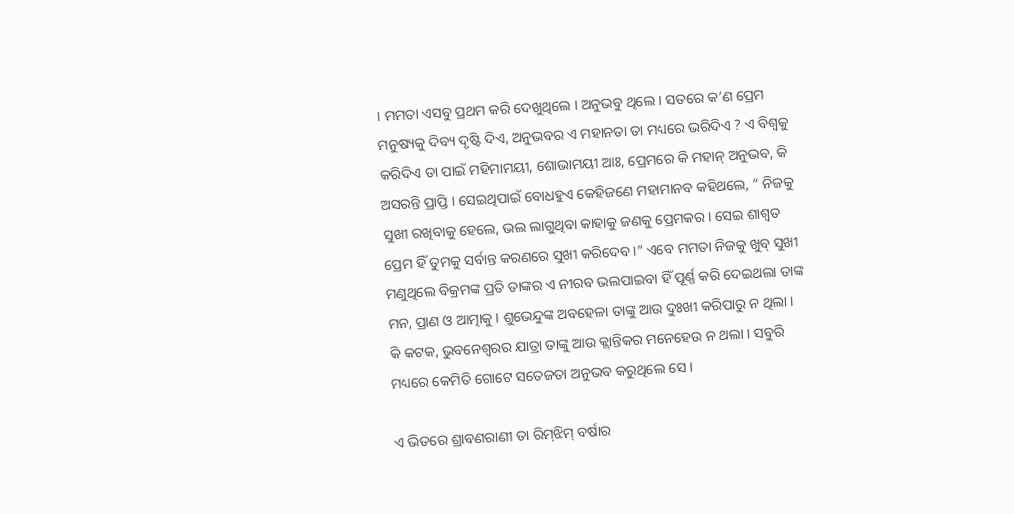। ମମତା ଏସବୁ ପ୍ରଥମ କରି ଦେଖୁଥିଲେ । ଅନୁଭବୁ ଥିଲେ । ସତରେ କ’ଣ ପ୍ରେମ ମନୁଷ୍ୟକୁ ଦିବ୍ୟ ଦୃଷ୍ଟି ଦିଏ, ଅନୁଭବର ଏ ମହାନତା ତା ମଧ୍ୟରେ ଭରିଦିଏ ? ଏ ବିଶ୍ଵକୁ କରିଦିଏ ତା ପାଇଁ ମହିମାମୟୀ, ଶୋଭାମୟୀ ଆଃ, ପ୍ରେମରେ କି ମହାନ୍‌ ଅନୁଭବ, କି ଅସରନ୍ତି ପ୍ରାପ୍ତି । ସେଇଥିପାଇଁ ବୋଧହୁଏ କେହିଜଣେ ମହାମାନବ କହିଥଲେ, “ ନିଜକୁ ସୁଖୀ ରଖିବାକୁ ହେଲେ, ଭଲ ଲାଗୁଥିବା କାହାକୁ ଜଣକୁ ପ୍ରେମକର । ସେଇ ଶାଶ୍ୱତ ପ୍ରେମ ହିଁ ତୁମକୁ ସର୍ବାନ୍ତ କରଣରେ ସୁଖୀ କରିଦେବ ।” ଏବେ ମମତା ନିଜକୁ ଖୁବ୍‌ ସୁଖୀ ମଣୁଥିଲେ ବିକ୍ରମଙ୍କ ପ୍ରତି ତାଙ୍କର ଏ ନୀରବ ଭଲପାଇବା ହିଁ ପୂର୍ଣ୍ଣ କରି ଦେଇଥଲା ତାଙ୍କ ମନ, ପ୍ରାଣ ଓ ଆତ୍ମାକୁ । ଶୁଭେନ୍ଦୁଙ୍କ ଅବହେଳା ତାଙ୍କୁ ଆଉ ଦୁଃଖୀ କରିପାରୁ ନ ଥିଲା । କି କଟକ, ଭୁବନେଶ୍ଵରର ଯାତ୍ରା ତାଙ୍କୁ ଆଉ କ୍ଲାନ୍ତିକର ମନେହେଉ ନ ଥଲା । ସବୁରି ମଧ୍ୟରେ କେମିତି ଗୋଟେ ସତେଜତା ଅନୁଭବ କରୁଥିଲେ ସେ ।

ଏ ଭିତରେ ଶ୍ରାବଣରାଣୀ ତା ରିମ୍‌ଝିମ୍‌ ବର୍ଷାର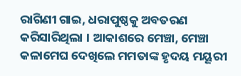ରାଗିଣୀ ଗାଇ, ଧରାପୁଷ୍ଠକୁ ଅବତରଣ କରିସାରିଥିଲା । ଆକାଶରେ ମେଞ୍ଚା, ମେଞ୍ଚା କଳାମେଘ ଦେଖିଲେ ମମତାଙ୍କ ହୃଦୟ ମୟୂରୀ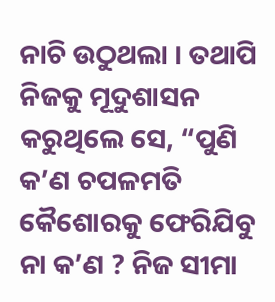ନାଚି ଉଠୁଥଲା । ତଥାପି ନିଜକୁ ମୂଦୁଶାସନ କରୁଥିଲେ ସେ, “ପୁଣି କ’ଣ ଚପଳମତି କୈଶୋରକୁ ଫେରିଯିବୁ ନା କ’ଣ ? ନିଜ ସୀମା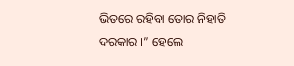ଭିତରେ ରହିବା ତୋର ନିହାତି ଦରକାର ।” ହେଲେ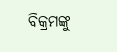ବିକ୍ରମଙ୍କୁ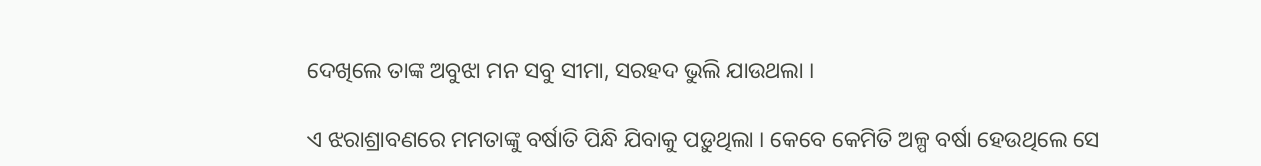ଦେଖିଲେ ତାଙ୍କ ଅବୁଝା ମନ ସବୁ ସୀମା, ସରହଦ ଭୁଲି ଯାଉଥଲା ।

ଏ ଝରାଶ୍ରାବଣରେ ମମତାଙ୍କୁ ବର୍ଷାତି ପିନ୍ଧି ଯିବାକୁ ପଡ଼ୁଥିଲା । କେବେ କେମିତି ଅଳ୍ପ ବର୍ଷା ହେଉଥିଲେ ସେ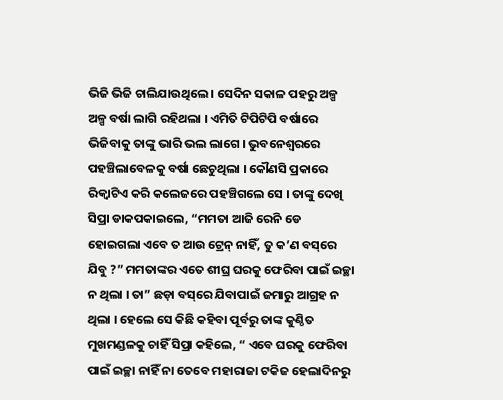ଭିଜି ଭିଜି ଚାଲିଯାଉଥିଲେ । ସେଦିନ ସକାଳ ପହରୁ ଅଳ୍ପ ଅଳ୍ପ ବର୍ଷା ଲାଗି ରହିଥଲା । ଏମିତି ଟିପିଟିପି ବର୍ଷାରେ ଭିଜିବାକୁ ତାଙ୍କୁ ଭାରି ଭଲ ଲାଗେ । ଭୁବନେଶ୍ଵରରେ ପହଞ୍ଚିଲାବେଳକୁ ବର୍ଷା ଛେଚୁଥିଲା । କୌଣସି ପ୍ରକାରେ ରିକ୍ଵାଟିଏ କରି କଲେଜରେ ପହଞ୍ଚିଗଲେ ସେ । ତାଙ୍କୁ ଦେଖି ସିପ୍ରା ଡାକପକାଇଲେ, “ମମତା ଆଜି ରେନି ଡେ ହୋଇଗଲା ଏବେ ତ ଆଉ ଟ୍ରେନ୍‌ ନାହିଁ, ତୁ କ’ଣ ବସ୍‌ରେ ଯିବୁ ?” ମମତାଙ୍କର ଏତେ ଶୀଘ୍ର ଘରକୁ ଫେରିବା ପାଇଁ ଇଚ୍ଛା ନ ଥିଲା । ତା” ଛଡ଼ା ବସ୍‌ରେ ଯିବାପାଇଁ ଜମାରୁ ଆଗ୍ରହ ନ ଥିଲା । ହେଲେ ସେ କିଛି କହିବା ପୂର୍ବରୁ ତାଙ୍କ କୁଣ୍ଠିତ ମୁଖମଣ୍ଡଳକୁ ଚାହିଁ ସିପ୍ରା କହିଲେ, “ ଏବେ ଘରକୁ ଫେରିବା ପାଇଁ ଇଚ୍ଛା ନାହିଁ ନା ତେବେ ମହାରାଜା ଟକିଜ ହେଲାଦିନରୁ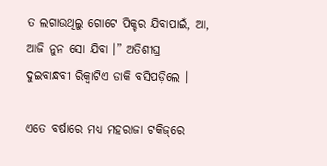ତ ଲଗାଉଥିଲୁ ଗୋଟେ ପିକ୍ଚର ଯିବାପାଇଁ, ଆ, ଆଜି ନୁନ ସୋ ଯିବା ।” ଅତିଶୀଘ୍ର ଦୁଇବାନ୍ଧବୀ ରିକ୍ଵାଟିଏ ଡାକି ବସିପଡ଼ିଲେ ।

ଏତେ ବର୍ଷାରେ ମଧ୍ୟ ମହରାଜା ଟକିଜ୍‌ରେ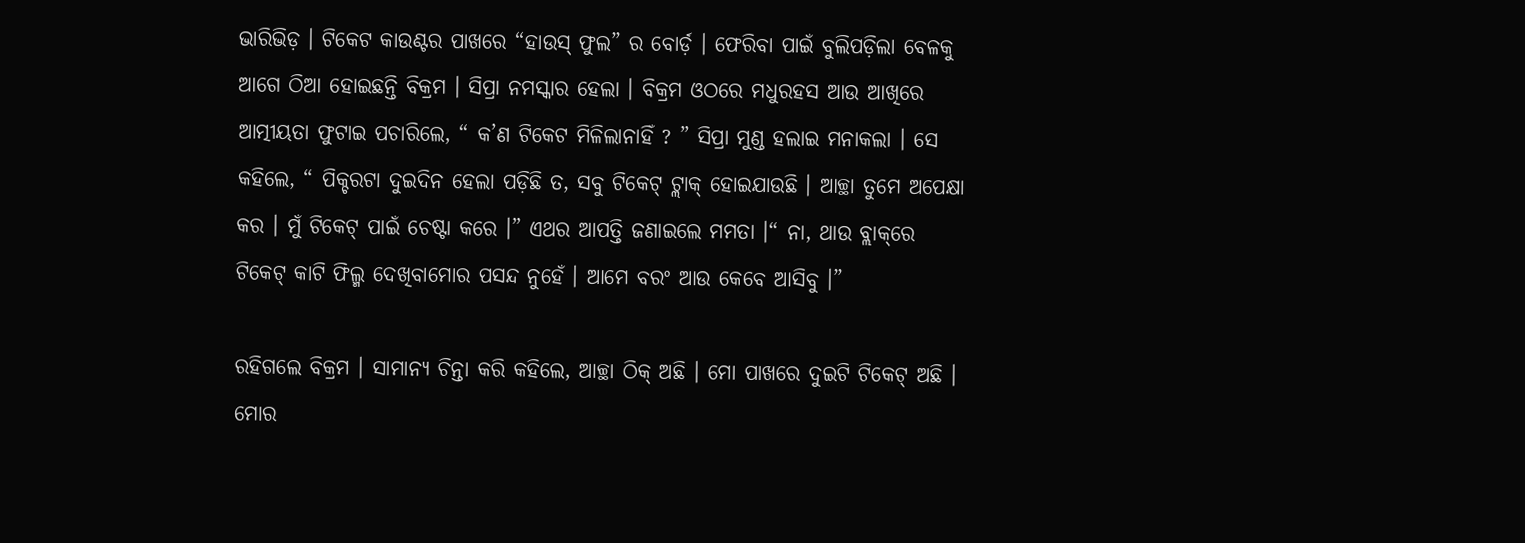ଭାରିଭିଡ଼ । ଟିକେଟ କାଉଣ୍ଟର ପାଖରେ “ହାଉସ୍‌ ଫୁଲ” ର ବୋର୍ଡ଼ । ଫେରିବା ପାଇଁ ବୁଲିପଡ଼ିଲା ବେଳକୁ ଆଗେ ଠିଆ ହୋଇଛନ୍ତି ବିକ୍ରମ । ସିପ୍ରା ନମସ୍କାର ହେଲା । ବିକ୍ରମ ଓଠରେ ମଧୁରହସ ଆଉ ଆଖିରେ ଆତ୍ମୀୟତା ଫୁଟାଇ ପଚାରିଲେ, “ କ’ଣ ଟିକେଟ ମିଳିଲାନାହିଁ ? ” ସିପ୍ରା ମୁଣ୍ଡ ହଲାଇ ମନାକଲା । ସେ କହିଲେ, “ ପିକ୍ଚରଟା ଦୁଇଦିନ ହେଲା ପଡ଼ିଛି ତ, ସବୁ ଟିକେଟ୍‌ ଟ୍ଲାକ୍‌ ହୋଇଯାଉଛି । ଆଚ୍ଛା ତୁମେ ଅପେକ୍ଷା କର । ମୁଁ ଟିକେଟ୍‌ ପାଇଁ ଚେଷ୍ଟା କରେ ।” ଏଥର ଆପତ୍ତି ଜଣାଇଲେ ମମତା ।“ ନା, ଥାଉ ବ୍ଲାକ୍‌ରେ ଟିକେଟ୍‌ କାଟି ଫିଲ୍ମ ଦେଖିବାମୋର ପସନ୍ଦ ନୁହେଁ । ଆମେ ବରଂ ଆଉ କେବେ ଆସିବୁ ।”

ରହିଗଲେ ବିକ୍ରମ । ସାମାନ୍ୟ ଚିନ୍ତା କରି କହିଲେ, ଆଚ୍ଛା ଠିକ୍‌ ଅଛି । ମୋ ପାଖରେ ଦୁଇଟି ଟିକେଟ୍‌ ଅଛି । ମୋର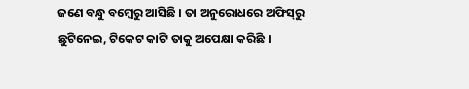ଜଣେ ବନ୍ଧୁ ବମ୍ବେରୁ ଆସିଛି । ତା ଅନୁରୋଧରେ ଅଫିସ୍‌ରୁ ଛୁଟିନେଇ, ଟିକେଟ କାଟି ତାକୁ ଅପେକ୍ଷା କରିଛି ।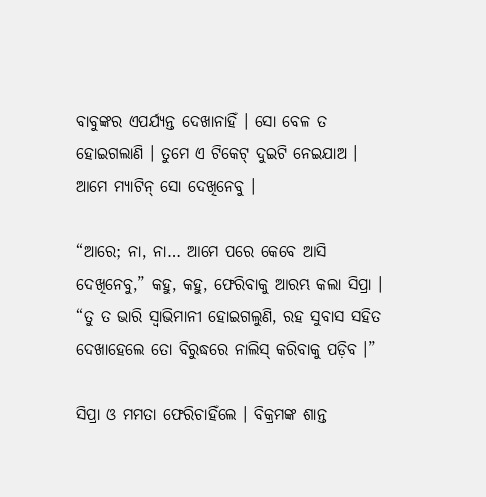ବାବୁଙ୍କର ଏପର୍ଯ୍ୟନ୍ତ ଦେଖାନାହିଁ । ସୋ ବେଳ ତ ହୋଇଗଲାଣି । ତୁମେ ଏ ଟିକେଟ୍‌ ଦୁଇଟି ନେଇଯାଅ । ଆମେ ମ୍ୟାଟିନ୍‌ ସୋ ଦେଖିନେବୁ ।

“ଆରେ; ନା, ନା… ଆମେ ପରେ କେବେ ଆସି ଦେଖିନେବୁ,” କହୁ, କହୁ, ଫେରିବାକୁ ଆରମ୍ଭ କଲା ସିପ୍ରା । “ତୁ ତ ଭାରି ସ୍ଵାଭିମାନୀ ହୋଇଗଲୁଣି, ରହ ସୁବାସ ସହିତ ଦେଖାହେଲେ ତୋ ବିରୁଦ୍ଧରେ ନାଲିସ୍‌ କରିବାକୁ ପଡ଼ିବ ।”

ସିପ୍ରା ଓ ମମତା ଫେରିଚାହିଁଲେ । ବିକ୍ରମଙ୍କ ଶାନ୍ତ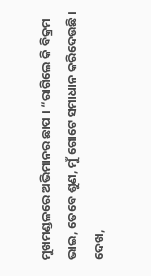ମୁଖମଣ୍ଡଳରେ ଅଭିମାନର ଛାପ । “ରାଗିଲେ କି ବିକ୍ରମ ଭାଇ, ତେବେ ଶୁଣ, ମୁଁ ଗୋଟେ ସମାଧାନ କରିଦେଉଛି । ଦେଖ,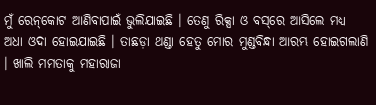ମୁଁ ରେନ୍‌କୋଟ ଆଣିବାପାଇଁ ଭୁଲିଯାଇଛି । ତେଣୁ ରିକ୍ସା ଓ ବସ୍‌ରେ ଆସିଲେ ମଧ୍ୟ ଅଧା ଓଦା ହୋଇଯାଇଛି । ତାଛଡ଼ା ଥଣ୍ଡା ହେତୁ ମୋର ମୁଣ୍ଡବିନ୍ଧା ଆରମ୍ଭ ହୋଇଗଲାଣି । ଖାଲି ମମତାକୁ ମହାରାଜା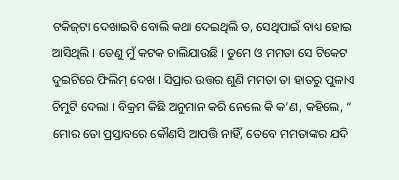ଟକିଜ୍‌ଟା ଦେଖାଇବି ବୋଲି କଥା ଦେଇଥିଲି ତ, ସେଥିପାଇଁ ବାଧ୍ୟ ହୋଇ ଆସିଥିଲି । ତେଣୁ ମୁଁ କଟକ ଚାଲିଯାଉଛି । ତୁମେ ଓ ମମତା ସେ ଟିକେଟ ଦୁଇଟିରେ ଫିଲିମ୍‌ ଦେଖ । ସିପ୍ରାର ଉତ୍ତର ଶୁଣି ମମତା ତା ହାତରୁ ପୁଳାଏ ଚିମୁଟି ଦେଲା । ବିକ୍ରମ କିଛି ଅନୁମାନ କରି ନେଲେ କି କ’ଣ, କହିଲେ, “ ମୋର ତୋ ପ୍ରସ୍ତାବରେ କୌଣସି ଆପତ୍ତି ନାହିଁ, ତେବେ ମମତାଙ୍କର ଯଦି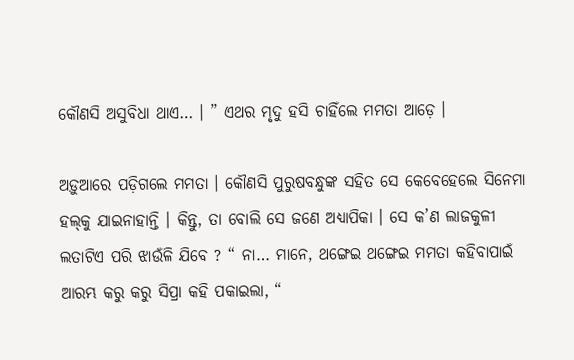କୌଣସି ଅସୁବିଧା ଥାଏ… । ” ଏଥର ମୃଦୁ ହସି ଚାହିଁଲେ ମମତା ଆଡ଼େ ।

ଅଡ଼ୁଆରେ ପଡ଼ିଗଲେ ମମତା । କୌଣସି ପୁରୁଷବନ୍ଧୁଙ୍କ ସହିତ ସେ କେବେହେଲେ ସିନେମା ହଲ୍‌କୁ ଯାଇନାହାନ୍ତି । କିନ୍ତୁ, ତା ବୋଲି ସେ ଜଣେ ଅଧ୍ୟାପିକା । ସେ କ’ଣ ଲାଜକୁଳୀ ଲତାଟିଏ ପରି ଝାଉଁଳି ଯିବେ ? “ ନା… ମାନେ, ଥଙ୍ଗେଇ ଥଙ୍ଗେଇ ମମତା କହିବାପାଇଁ ଆରମ୍ଭ କରୁ କରୁ ସିପ୍ରା କହି ପକାଇଲା, “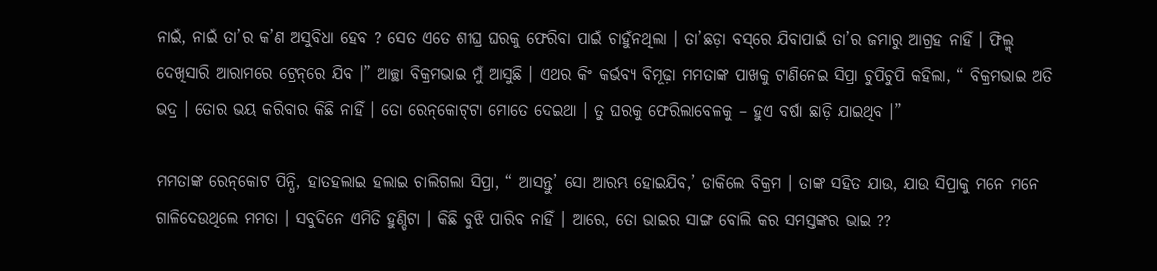ନାଇଁ, ନାଇଁ ତା’ର କ’ଣ ଅସୁବିଧା ହେବ ? ସେତ ଏତେ ଶୀଘ୍ର ଘରକୁ ଫେରିବା ପାଇଁ ଚାହୁଁନଥିଲା । ତା’ଛଡ଼ା ବସ୍‌ରେ ଯିବାପାଇଁ ତା’ର ଜମାରୁ ଆଗ୍ରହ ନାହିଁ । ଫିଲ୍ମ୍‌ ଦେଖିସାରି ଆରାମରେ ଟ୍ରେନ୍‌ରେ ଯିବ ।” ଆଚ୍ଛା ବିକ୍ରମଭାଇ ମୁଁ ଆସୁଛି । ଏଥର କିଂ କର୍ଭବ୍ୟ ବିମୂଢ଼ା ମମତାଙ୍କ ପାଖକୁ ଟାଣିନେଇ ସିପ୍ରା ଚୁପିଚୁପି କହିଲା, “ ବିକ୍ରମଭାଇ ଅତି ଭଦ୍ର । ତୋର ଭୟ କରିବାର କିଛି ନାହିଁ । ତୋ ରେନ୍‌କୋଟ୍‌ଟା ମୋତେ ଦେଇଥା । ତୁ ଘରକୁ ଫେରିଲାବେଳକୁ – ହୁଏ ବର୍ଷା ଛାଡ଼ି ଯାଇଥିବ ।”

ମମତାଙ୍କ ରେନ୍‌କୋଟ ପିନ୍ଧି, ହାତହଲାଇ ହଲାଇ ଚାଲିଗଲା ସିପ୍ରା, “ ଆସନ୍ତୁ’ ସୋ ଆରମ୍ଭ ହୋଇଯିବ,’ ଡାକିଲେ ବିକ୍ରମ । ତାଙ୍କ ସହିତ ଯାଉ, ଯାଉ ସିପ୍ରାକୁ ମନେ ମନେ ଗାଳିଦେଉଥିଲେ ମମତା । ସବୁଦିନେ ଏମିତି ହୁଣ୍ଡିଟା । କିଛି ବୁଝି ପାରିବ ନାହିଁ । ଆରେ, ତୋ ଭାଇର ସାଙ୍ଗ ବୋଲି କର ସମସ୍ତଙ୍କର ଭାଇ ??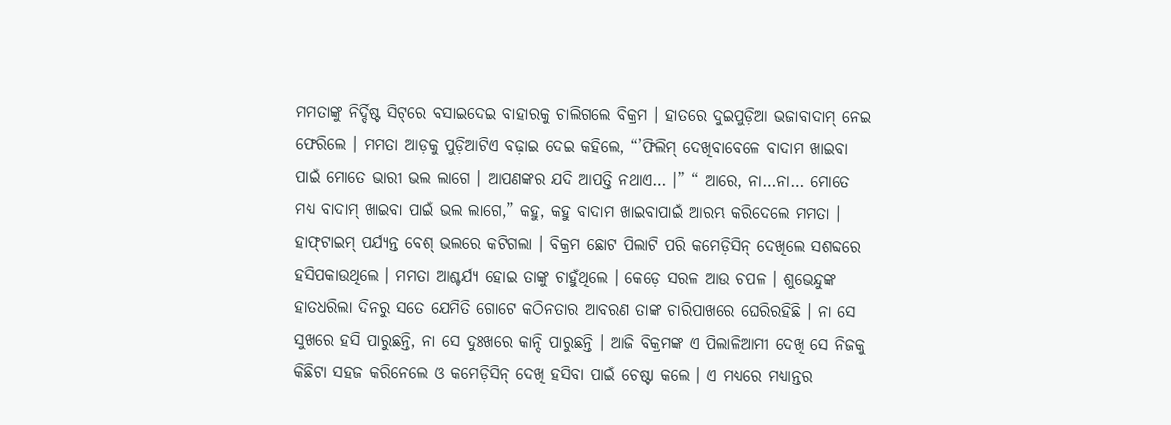ମମତାଙ୍କୁ ନିର୍ଦ୍ଦିଷ୍ଟ ସିଟ୍‌ରେ ବସାଇଦେଇ ବାହାରକୁ ଚାଲିଗଲେ ବିକ୍ରମ । ହାତରେ ଦୁଇପୁଡ଼ିଆ ଭଜାବାଦାମ୍‌ ନେଇ ଫେରିଲେ । ମମତା ଆଡ଼କୁ ପୁଡ଼ିଆଟିଏ ବଢ଼ାଇ ଦେଇ କହିଲେ, “’ଫିଲିମ୍‌ ଦେଖିବାବେଳେ ବାଦାମ ଖାଇବା ପାଇଁ ମୋତେ ଭାରୀ ଭଲ ଲାଗେ । ଆପଣଙ୍କର ଯଦି ଆପତ୍ତି ନଥାଏ… ।” “ ଆରେ, ନା…ନା… ମୋତେ ମଧ୍ୟ ବାଦାମ୍‌ ଖାଇବା ପାଇଁ ଭଲ ଲାଗେ,” କହୁ, କହୁ ବାଦାମ ଖାଇବାପାଇଁ ଆରମ୍ଭ କରିଦେଲେ ମମତା । ହାଫ୍‌ଟାଇମ୍‌ ପର୍ଯ୍ୟନ୍ତ ବେଶ୍‌ ଭଲରେ କଟିଗଲା । ବିକ୍ରମ ଛୋଟ ପିଲାଟି ପରି କମେଡ଼ିସିନ୍‌ ଦେଖିଲେ ସଶବ୍ଦରେ ହସିପକାଉଥିଲେ । ମମତା ଆଶ୍ଚର୍ଯ୍ୟ ହୋଇ ତାଙ୍କୁ ଚାହୁଁଥିଲେ । କେଡ଼େ ସରଳ ଆଉ ଚପଳ । ଶୁଭେନ୍ଦୁଙ୍କ ହାତଧରିଲା ଦିନରୁ ସତେ ଯେମିତି ଗୋଟେ କଠିନତାର ଆବରଣ ତାଙ୍କ ଚାରିପାଖରେ ଘେରିରହିଛି । ନା ସେ ସୁଖରେ ହସି ପାରୁଛନ୍ତି, ନା ସେ ଦୁଃଖରେ କାନ୍ଦି ପାରୁଛନ୍ତି । ଆଜି ବିକ୍ରମଙ୍କ ଏ ପିଲାଳିଆମୀ ଦେଖି ସେ ନିଜକୁ କିଛିଟା ସହଜ କରିନେଲେ ଓ କମେଡ଼ିସିନ୍‌ ଦେଖି ହସିବା ପାଇଁ ଚେଷ୍ଟା କଲେ । ଏ ମଧ୍ୟରେ ମଧ୍ୟାନ୍ତର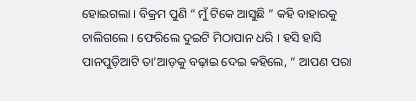ହୋଇଗଲା । ବିକ୍ରମ ପୁଣି “ ମୁଁ ଟିକେ ଆସୁଛି ” କହି ବାହାରକୁ ଚାଲିଗଲେ । ଫେରିଲେ ଦୁଇଟି ମିଠାପାନ ଧରି । ହସି ହାସି ପାନପୁଡ଼ିଆଟି ତା’ଆଡ଼କୁ ବଢ଼ାଇ ଦେଇ କହିଲେ, “ ଆପଣ ପରା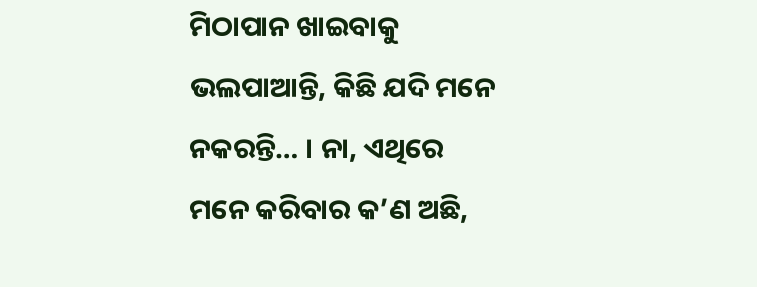ମିଠାପାନ ଖାଇବାକୁ ଭଲପାଆନ୍ତି, କିଛି ଯଦି ମନେ ନକରନ୍ତି… । ନା, ଏଥିରେ ମନେ କରିବାର କ’ଣ ଅଛି,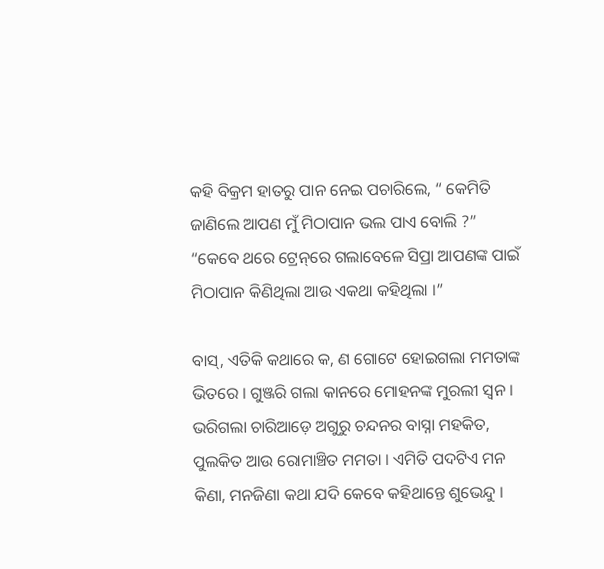କହି ବିକ୍ରମ ହାତରୁ ପାନ ନେଇ ପଚାରିଲେ, “ କେମିତି ଜାଣିଲେ ଆପଣ ମୁଁ ମିଠାପାନ ଭଲ ପାଏ ବୋଲି ?” “କେବେ ଥରେ ଟ୍ରେନ୍‌ରେ ଗଲାବେଳେ ସିପ୍ରା ଆପଣଙ୍କ ପାଇଁ ମିଠାପାନ କିଣିଥିଲା ଆଉ ଏକଥା କହିଥିଲା ।”

ବାସ୍‌, ଏତିକି କଥାରେ କ, ଣ ଗୋଟେ ହୋଇଗଲା ମମତାଙ୍କ ଭିତରେ । ଗୁଞ୍ଜରି ଗଲା କାନରେ ମୋହନଙ୍କ ମୁରଲୀ ସ୍ଵନ । ଭରିଗଲା ଚାରିଆଡ଼େ ଅଗୁରୁ ଚନ୍ଦନର ବାସ୍ନା ମହକିତ, ପୁଲକିତ ଆଉ ରୋମାଞ୍ଚିତ ମମତା । ଏମିତି ପଦଟିଏ ମନ କିଣା, ମନଜିଣା କଥା ଯଦି କେବେ କହିଥାନ୍ତେ ଶୁଭେନ୍ଦୁ ।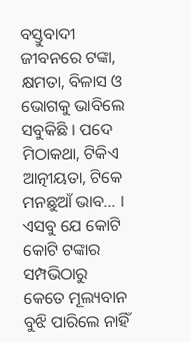ବସ୍ତୁବାଦୀ ଜୀବନରେ ଟଙ୍କା, କ୍ଷମତା, ବିଳାସ ଓ ଭୋଗକୁ ଭାବିଲେ ସବୁକିଛି । ପଦେ ମିଠାକଥା, ଟିକିଏ ଆତ୍ନୀୟତା, ଟିକେ ମନଛୁଆଁ ଭାବ… । ଏସବୁ ଯେ କୋଟି କୋଟି ଟଙ୍କାର ସମ୍ପଭିଠାରୁ କେତେ ମୂଲ୍ୟବାନ ବୁଝି ପାରିଲେ ନାହିଁ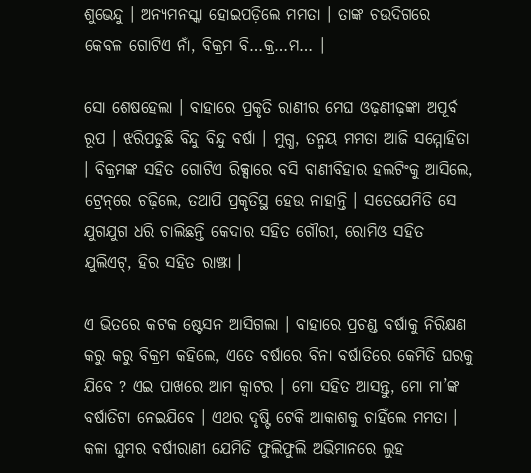ଶୁଭେନ୍ଦୁ । ଅନ୍ୟମନସ୍କା ହୋଇପଡ଼ିଲେ ମମତା । ତାଙ୍କ ଚଉଦିଗରେ କେବଳ ଗୋଟିଏ ନାଁ, ବିକ୍ରମ ବି…କ୍ର…ମ… ।

ସୋ ଶେଷହେଲା । ବାହାରେ ପ୍ରକୃତି ରାଣୀର ମେଘ ଓଢ଼ଣୀଢ଼ଙ୍କା ଅପୂର୍ବ ରୂପ । ଝରିପଡୁଛି ବିନ୍ଦୁ ବିନ୍ଦୁ ବର୍ଷା । ମୁଗ୍ଧ, ତନ୍ମୟ ମମତା ଆଜି ସମ୍ମୋହିତା । ବିକ୍ରମଙ୍କ ସହିତ ଗୋଟିଏ ରିକ୍ସାରେ ବସି ବାଣୀବିହାର ହଲଟିଂକୁ ଆସିଲେ, ଟ୍ରେନ୍‌ରେ ଚଢ଼ିଲେ, ତଥାପି ପ୍ରକୃତିସ୍ଥ ହେଉ ନାହାନ୍ତି । ସତେଯେମିତି ସେ ଯୁଗଯୁଗ ଧରି ଚାଲିଛନ୍ତି କେଦାର ସହିତ ଗୌରୀ, ରୋମିଓ ସହିତ ଯୁଲିଏଟ୍‌, ହିର ସହିତ ରାଞ୍ଝା ।

ଏ ଭିତରେ କଟକ ଷ୍ଟେସନ ଆସିଗଲା । ବାହାରେ ପ୍ରଚଣ୍ଡ ବର୍ଷାକୁ ନିରିକ୍ଷଣ କରୁ କରୁ ବିକ୍ରମ କହିଲେ, ଏତେ ବର୍ଷାରେ ବିନା ବର୍ଷାତିରେ କେମିତି ଘରକୁ ଯିବେ ? ଏଇ ପାଖରେ ଆମ କ୍ଵାଟର । ମୋ ସହିତ ଆସନ୍ତୁ, ମୋ ମା’ଙ୍କ ବର୍ଷାତିଟା ନେଇଯିବେ । ଏଥର ଦୃଷ୍ଟି ଟେକି ଆକାଶକୁ ଚାହିଁଲେ ମମତା । କଳା ଘୁମର ବର୍ଷୀରାଣୀ ଯେମିତି ଫୁଲିଫୁଲି ଅଭିମାନରେ ଲୁହ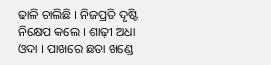ଢାଳି ଚାଲିଛି । ନିଜପ୍ରତି ଦୃଷ୍ଟି ନିକ୍ଷେପ କଲେ । ଶାଢ଼ୀ ଅଧା ଓଦା । ପାଖରେ ଛତା ଖଣ୍ଡେ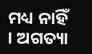ମଧ୍ୟ ନାହିଁ । ଅଗତ୍ୟା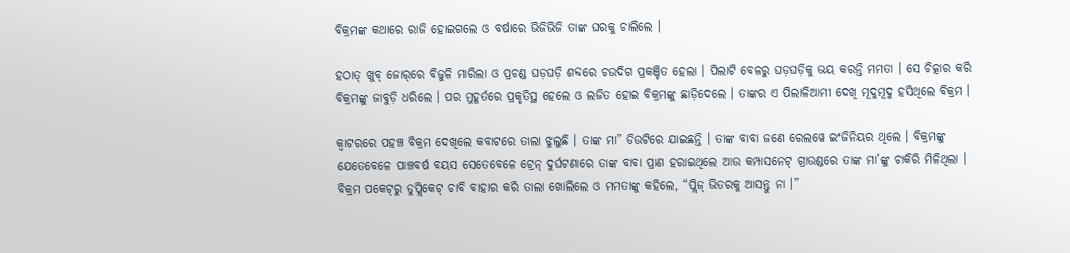ବିକ୍ରମଙ୍କ କଥାରେ ରାଜି ହୋଇଗଲେ ଓ ବର୍ଷାରେ ଭିଜିଭିଜି ତାଙ୍କ ଘରକୁ ଚାଲିଲେ ।

ହଠାତ୍‌ ଖୁବ୍‌ ଜୋର୍‌ରେ ବିଜୁଳି ମାରିଲା ଓ ପ୍ରଚଣ୍ଡ ଘଡ଼ଘଡ଼ି ଶବ୍ଦରେ ଚଉଦିଗ ପ୍ରକଞ୍ଚିତ ହେଲା । ପିଲାଟି ବେଳରୁ ଘଡ଼ଘଡ଼ିକୁ ଭୟ କରନ୍ତି ମମତା । ସେ ଚିତ୍କାର କରି ବିକ୍ରମଙ୍କୁ ଜାବୁଡ଼ି ଧରିଲେ । ପର ମୁହୂର୍ତରେ ପ୍ରକୃତିସ୍ଥ ହେଲେ ଓ ଲଜିତ ହୋଇ ବିକ୍ରମଙ୍କୁ ଛାଡ଼ିଦେଲେ । ତାଙ୍କର ଏ ପିଲାଳିଆମୀ ଦେଖି ମୂଦୁମୂଦୁ ହସିଥିଲେ ବିକ୍ରମ ।

କ୍ଵାଟରରେ ପହଞ୍ଚ ବିକ୍ରମ ଦେଖିଲେ କବାଟରେ ତାଲା ଝୁଲୁଛି । ତାଙ୍କ ମା” ଡିଉଟିରେ ଯାଇଛନ୍ତି । ତାଙ୍କ ବାବା ଜଣେ ରେଲୱେ ଇଂଜିନିୟର ଥିଲେ । ବିକ୍ରମଙ୍କୁ ଯେତେବେଳେ ପାଞ୍ଚବର୍ଷ ବୟସ ସେତେବେଳେ ଟ୍ରେନ୍‌ ଦୁର୍ଘଟଣାରେ ତାଙ୍କ ବାବା ପ୍ରାଣ ହରାଇଥିଲେ ଆଉ କମ୍ପାସନେଟ୍‌ ଗ୍ରାଉଣ୍ଡରେ ତାଙ୍କ ମା’ଙ୍କୁ ଚାକିରି ମିଳିଥିଲା । ବିକ୍ରମ ପକେଟ୍‌ରୁ ଡୁପ୍ଲିକେଟ୍‌ ଚାବି ବାହାର କରି ତାଲା ଖୋଲିଲେ ଓ ମମତାଙ୍କୁ କହିଲେ, “ପ୍ଲିଜ୍‌ ଭିତରକୁ ଆସନ୍ତୁ ନା ।”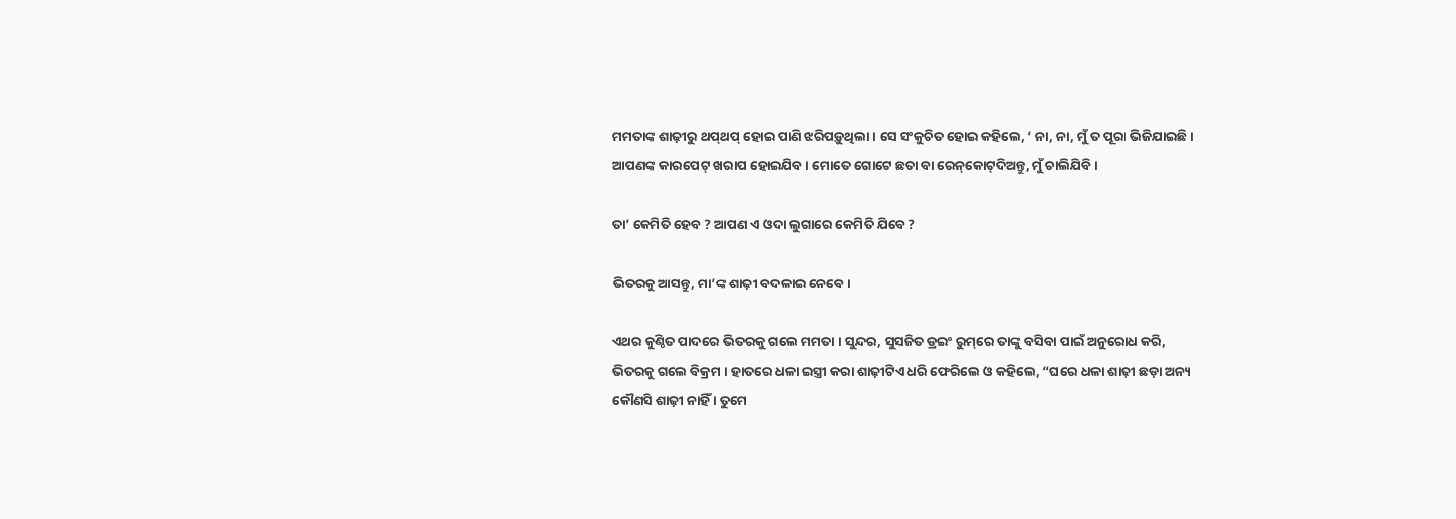ମମତାଙ୍କ ଶାଢ଼ୀରୁ ଥପ୍‌ଥପ୍‌ ହୋଇ ପାଣି ଝରିପଡ଼ୁଥିଲା । ସେ ସଂକୁଚିତ ହୋଇ କହିଲେ, ‘ ନା, ନା, ମୁଁ ତ ପୂରା ଭିଜିଯାଇଛି । ଆପଣଙ୍କ କାରପେଟ୍‌ ଖରାପ ହୋଇଯିବ । ମୋତେ ଗୋଟେ ଛତା ବା ରେନ୍‌କୋଟ୍‌ଦିଅନ୍ତୁ, ମୁଁ ଚାଲିଯିବି ।

ତା’ କେମିତି ହେବ ? ଆପଣ ଏ ଓଦା ଲୁଗାରେ କେମିତି ଯିବେ ?

ଭିତରକୁ ଆସନ୍ତୁ, ମା’ଙ୍କ ଶାଢ଼ୀ ବଦଳାଇ ନେବେ ।

ଏଥର କୁଣ୍ଠିତ ପାଦରେ ଭିତରକୁ ଗଲେ ମମତା । ସୁନ୍ଦର, ସୁସଜିତ ଡ୍ରଇଂ ରୁମ୍‌ରେ ତାଙ୍କୁ ବସିବା ପାଇଁ ଅନୁରୋଧ କରି, ଭିତରକୁ ଗଲେ ବିକ୍ରମ । ହାତରେ ଧଳା ଇସ୍ତ୍ରୀ କରା ଶାଢ଼ୀଟିଏ ଧରି ଫେରିଲେ ଓ କହିଲେ, “ଘରେ ଧଳା ଶାଢ଼ୀ ଛଡ଼ା ଅନ୍ୟ କୌଣସି ଶାଢ଼ୀ ନାହିଁ । ତୁମେ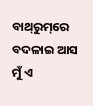ବାଥ୍‌ରୁମ୍‌ରେ ବଦଳାଇ ଆସ ମୁଁ ଏ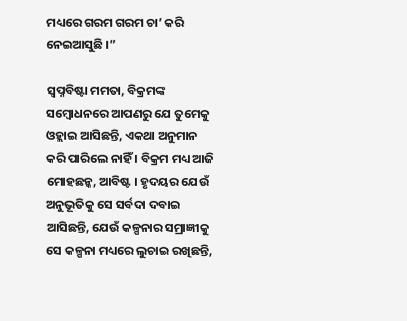ମଧ୍ୟରେ ଗରମ ଗରମ ଚା’ କରି ନେଇଆସୁଛି ।”

ସ୍ଵପ୍ନବିଷ୍ଟା ମମତା, ବିକ୍ରମଙ୍କ ସମ୍ବୋଧନରେ ଆପଣରୁ ଯେ ତୁମେକୁ ଓହ୍ଲାଇ ଆସିଛନ୍ତି, ଏକଥା ଅନୁମାନ କରି ପାରିଲେ ନାହିଁ । ବିକ୍ରମ ମଧ୍ୟ ଆଜି ମୋହଛନ୍କ, ଆବିଷ୍ଟ । ହୃଦୟର ଯେଉଁ ଅନୁଭୂତିକୁ ସେ ସର୍ବଦା ଦବାଇ ଆସିଛନ୍ତି, ଯେଉଁ କଳ୍ପନାର ସମ୍ରାଜ୍ଞୀକୁ ସେ କଳ୍ପନା ମଧ୍ୟରେ ଲୁଚାଇ ରଖିଛନ୍ତି,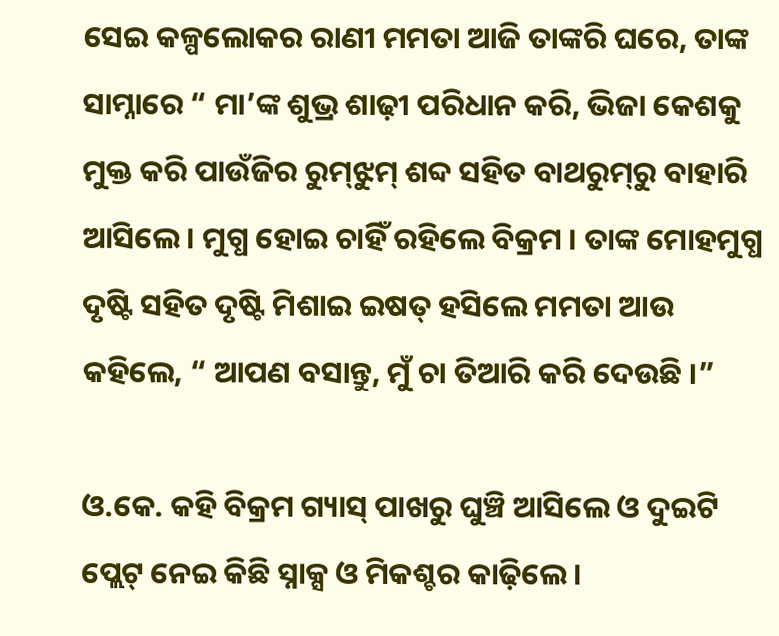ସେଇ କଳ୍ପଲୋକର ରାଣୀ ମମତା ଆଜି ତାଙ୍କରି ଘରେ, ତାଙ୍କ ସାମ୍ନାରେ “ ମା’ଙ୍କ ଶୁଭ୍ର ଶାଢ଼ୀ ପରିଧାନ କରି, ଭିଜା କେଶକୁ ମୁକ୍ତ କରି ପାଉଁଜିର ରୁମ୍‌ଝୁମ୍‌ ଶବ୍ଦ ସହିତ ବାଥରୁମ୍‌ରୁ ବାହାରି ଆସିଲେ । ମୁଗ୍ଧ ହୋଇ ଚାହିଁ ରହିଲେ ବିକ୍ରମ । ତାଙ୍କ ମୋହମୁଗ୍ଧ ଦୃଷ୍ଟି ସହିତ ଦୃଷ୍ଟି ମିଶାଇ ଇଷତ୍‌ ହସିଲେ ମମତା ଆଉ କହିଲେ, “ ଆପଣ ବସାନ୍ତୁ, ମୁଁ ଚା ତିଆରି କରି ଦେଉଛି ।”

ଓ.କେ. କହି ବିକ୍ରମ ଗ୍ୟାସ୍‌ ପାଖରୁ ଘୁଞ୍ଚି ଆସିଲେ ଓ ଦୁଇଟି ପ୍ଲେଟ୍‌ ନେଇ କିଛି ସ୍ନାକ୍ସ ଓ ମିକଶ୍ଚର କାଢ଼ିଲେ ।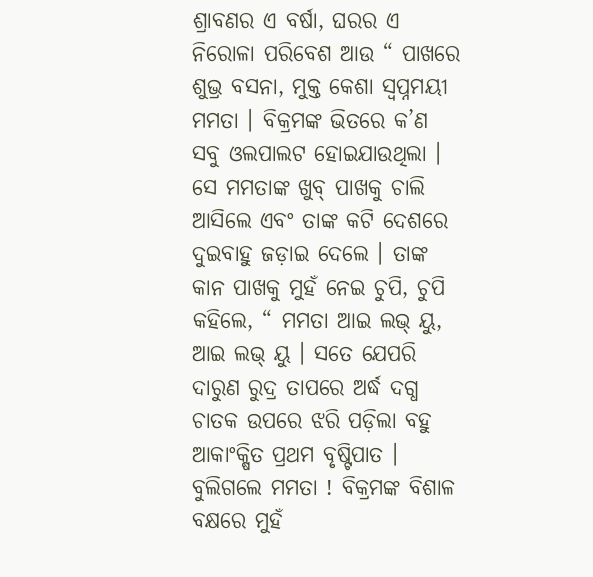ଶ୍ରାବଣର ଏ ବର୍ଷା, ଘରର ଏ ନିରୋଳା ପରିବେଶ ଆଉ “ ପାଖରେ ଶୁଭ୍ର ବସନା, ମୁକ୍ତ କେଶା ସ୍ଵପ୍ନମୟୀ ମମତା । ବିକ୍ରମଙ୍କ ଭିତରେ କ’ଣ ସବୁ ଓଲପାଲଟ ହୋଇଯାଉଥିଲା । ସେ ମମତାଙ୍କ ଖୁବ୍‌ ପାଖକୁ ଚାଲି ଆସିଲେ ଏବଂ ତାଙ୍କ କଟି ଦେଶରେ ଦୁଇବାହୁ ଜଡ଼ାଇ ଦେଲେ । ତାଙ୍କ କାନ ପାଖକୁ ମୁହଁ ନେଇ ଚୁପି, ଚୁପି କହିଲେ, “ ମମତା ଆଇ ଲଭ୍‌ ୟୁ, ଆଇ ଲଭ୍‌ ୟୁ । ସତେ ଯେପରି ଦାରୁଣ ରୁଦ୍ର ତାପରେ ଅର୍ଦ୍ଧ ଦଗ୍ଧ ଚାତକ ଉପରେ ଝରି ପଡ଼ିଲା ବହୁ ଆକାଂକ୍ଷିତ ପ୍ରଥମ ବୃଷ୍ଟିପାତ । ବୁଲିଗଲେ ମମତା ! ବିକ୍ରମଙ୍କ ବିଶାଳ ବକ୍ଷରେ ମୁହଁ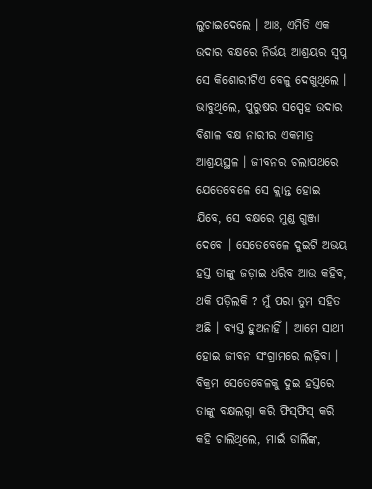ଲୁଚାଇଦେଲେ । ଆଃ, ଏମିତି ଏକ ଉଦାର ବକ୍ଷରେ ନିର୍ଭୟ ଆଶ୍ରୟର ସ୍ଵପ୍ନ ସେ କିଶୋରୀଟିଏ ବେଳୁ ଦେଖୁଥିଲେ । ଭାବୁଥିଲେ, ପୁରୁଷର ସସ୍ପେହ ଉଦାର ବିଶାଳ ବକ୍ଷ ନାରୀର ଏକମାତ୍ର ଆଶ୍ରୟସ୍ଥଳ । ଜୀବନର ଚଲାପଥରେ ଯେତେବେଳେ ସେ କ୍ଲାନ୍ତ ହୋଇ ଯିବେ, ସେ ବକ୍ଷରେ ମୁଣ୍ଡ ଗୁଞ୍ଜା ଦେବେ । ସେତେବେଳେ ଦୁଇଟି ଅଭୟ ହସ୍ତ ତାଙ୍କୁ ଜଡ଼ାଇ ଧରିବ ଆଉ କହିବ, ଥକି ପଡ଼ିଲକି ? ମୁଁ ପରା ତୁମ ସହିତ ଅଛି । ବ୍ୟସ୍ତ ହୁଅନାହିଁ । ଆମେ ସାଥୀ ହୋଇ ଜୀବନ ସଂଗ୍ରାମରେ ଲଢ଼ିବା । ବିକ୍ରମ ସେତେବେଳକୁ ଦୁଇ ହସ୍ତରେ ତାଙ୍କୁ ବକ୍ଷଲଗ୍ନା କରି ଫିସ୍‌ଫିସ୍‌ କରି କହି ଚାଲିଥିଲେ, ମାଇଁ ଡାର୍ଲିଙ୍କ,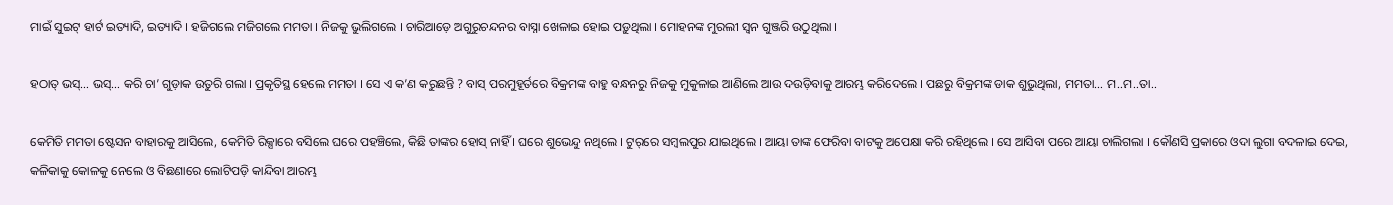ମାଇଁ ସୁଇଟ୍‌ ହାର୍ଟ ଇତ୍ୟାଦି, ଇତ୍ୟାଦି । ହଜିଗଲେ ମଜିଗଲେ ମମତା । ନିଜକୁ ଭୁଲିଗଲେ । ଚାରିଆଡ଼େ ଅଗୁରୁଚନ୍ଦନର ବାସ୍ନା ଖେଳାଇ ହୋଇ ପଡ଼ୁଥିଲା । ମୋହନଙ୍କ ମୁରଲୀ ସ୍ଵନ ଗୁଞ୍ଜରି ଉଠୁଥିଲା ।

ହଠାତ୍‌ ଭସ୍‌… ଭସ୍‌… କରି ଚା’ ଗୁଡ଼ାକ ଉତୁରି ଗଲା । ପ୍ରକୃତିସ୍ଥ ହେଲେ ମମତା । ସେ ଏ କ’ଣ କରୁଛନ୍ତି ? ବାସ୍‌ ପରମୁହୂର୍ତରେ ବିକ୍ରମଙ୍କ ବାହୁ ବନ୍ଧନରୁ ନିଜକୁ ମୁକୁଳାଇ ଆଣିଲେ ଆଉ ଦଉଡ଼ିବାକୁ ଆରମ୍ଭ କରିଦେଲେ । ପଛରୁ ବିକ୍ରମଙ୍କ ଡାକ ଶୁଭୁଥିଲା, ମମତା… ମ..ମ..ତା..

କେମିତି ମମତା ଷ୍ଟେସନ ବାହାରକୁ ଆସିଲେ, କେମିତି ରିକ୍ସାରେ ବସିଲେ ଘରେ ପହଞ୍ଚିଲେ, କିଛି ତାଙ୍କର ହୋସ୍‌ ନାହିଁ । ଘରେ ଶୁଭେନ୍ଦୁ ନଥିଲେ । ଟୁର୍‌ରେ ସମ୍ବଲପୁର ଯାଇଥିଲେ । ଆୟା ତାଙ୍କ ଫେରିବା ବାଟକୁ ଅପେକ୍ଷା କରି ରହିଥିଲେ । ସେ ଆସିବା ପରେ ଆୟା ଚାଲିଗଲା । କୌଣସି ପ୍ରକାରେ ଓଦା ଲୁଗା ବଦଳାଇ ଦେଇ, କଳିକାକୁ କୋଳକୁ ନେଲେ ଓ ବିଛଣାରେ ଲୋଟିପଡ଼ି କାନ୍ଦିବା ଆରମ୍ଭ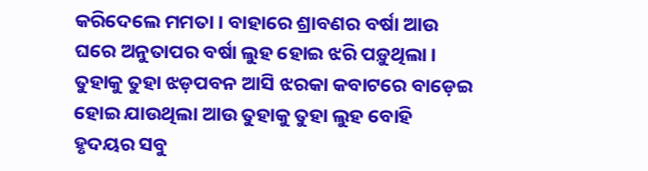କରିଦେଲେ ମମତା । ବାହାରେ ଶ୍ରାବଣର ବର୍ଷା ଆଉ ଘରେ ଅନୁତାପର ବର୍ଷା ଲୁହ ହୋଇ ଝରି ପଡ଼ୁଥିଲା । ତୁହାକୁ ତୁହା ଝଡ଼ପବନ ଆସି ଝରକା କବାଟରେ ବାଡ଼େଇ ହୋଇ ଯାଉଥିଲା ଆଉ ତୁହାକୁ ତୁହା ଲୁହ ବୋହି ହୃଦୟର ସବୁ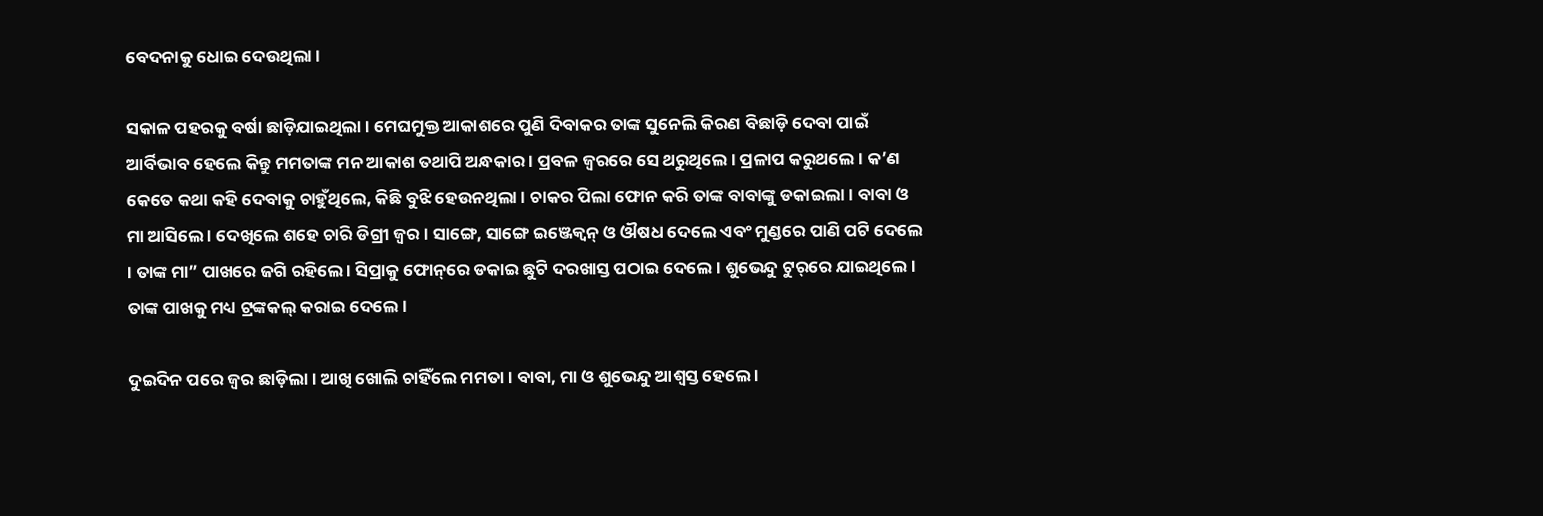ବେଦନାକୁ ଧୋଇ ଦେଉଥିଲା ।

ସକାଳ ପହରକୁ ବର୍ଷା ଛାଡ଼ିଯାଇଥିଲା । ମେଘମୁକ୍ତ ଆକାଶରେ ପୁଣି ଦିବାକର ତାଙ୍କ ସୁନେଲି କିରଣ ବିଛାଡ଼ି ଦେବା ପାଇଁ ଆର୍ବିଭାବ ହେଲେ କିନ୍ତୁ ମମତାଙ୍କ ମନ ଆକାଶ ତଥାପି ଅନ୍ଧକାର । ପ୍ରବଳ ଜ୍ୱରରେ ସେ ଥରୁଥିଲେ । ପ୍ରଳାପ କରୁଥଲେ । କ’ଣ କେତେ କଥା କହି ଦେବାକୁ ଚାହୁଁଥିଲେ, କିଛି ବୁଝି ହେଉନଥିଲା । ଚାକର ପିଲା ଫୋନ କରି ତାଙ୍କ ବାବାଙ୍କୁ ଡକାଇଲା । ବାବା ଓ ମା ଆସିଲେ । ଦେଖିଲେ ଶହେ ଚାରି ଡିଗ୍ରୀ ଜ୍ୱର । ସାଙ୍ଗେ, ସାଙ୍ଗେ ଇଞ୍ଜେକ୍ଵନ୍‌ ଓ ଔଷଧ ଦେଲେ ଏବଂ ମୁଣ୍ଡରେ ପାଣି ପଟି ଦେଲେ । ତାଙ୍କ ମା” ପାଖରେ ଜଗି ରହିଲେ । ସିପ୍ରାକୁ ଫୋନ୍‌ରେ ଡକାଇ ଛୁଟି ଦରଖାସ୍ତ ପଠାଇ ଦେଲେ । ଶୁଭେନ୍ଦୁ ଟୁର୍‌ରେ ଯାଇଥିଲେ । ତାଙ୍କ ପାଖକୁ ମଧ୍ୟ ଟ୍ରଙ୍କକଲ୍‌ କରାଇ ଦେଲେ ।

ଦୁଇଦିନ ପରେ ଜ୍ଵର ଛାଡ଼ିଲା । ଆଖି ଖୋଲି ଚାହିଁଲେ ମମତା । ବାବା, ମା ଓ ଶୁଭେନ୍ଦୁ ଆଶ୍ଵସ୍ତ ହେଲେ ।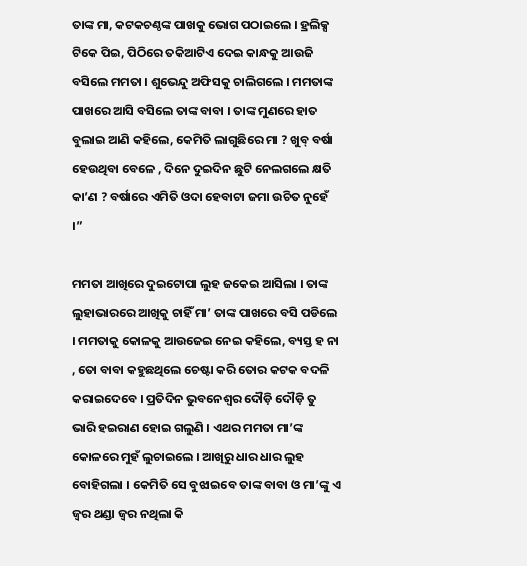ତାଙ୍କ ମା, କଟକଚଣ୍ଠଙ୍କ ପାଖକୁ ଭୋଗ ପଠାଇଲେ । ହ୍ରଲିକ୍ସ ଟିକେ ପିଇ, ପିଠିରେ ତକିଆଟିଏ ଦେଇ କାନ୍ଧକୁ ଆଉଜି ବସିଲେ ମମତା । ଶୁଭେନ୍ଦୁ ଅଫିସକୁ ଚାଲିଗଲେ । ମମତାଙ୍କ ପାଖରେ ଆସି ବସିଲେ ତାଙ୍କ ବାବା । ତାଙ୍କ ମୁଣରେ ହାତ ବୁଲାଇ ଆଣି କହିଲେ, କେମିତି ଲାଗୁଛିରେ ମା ? ଖୁବ୍‌ ବର୍ଷା ହେଉଥିବା ବେଳେ , ଦିନେ ଦୁଇଦିନ ଛୁଟି ନେଲଗଲେ କ୍ଷତି କା’ଣ ? ବର୍ଷାରେ ଏମିତି ଓଦା ହେବାଟା ଜମା ଉଚିତ ନୁହେଁ ।”

ମମତା ଆଖିରେ ଦୁଇଟୋପା ଲୁହ ଜକେଇ ଆସିଲା । ତାଙ୍କ ଲୁହାଭାରରେ ଆଖିକୁ ଚାହିଁ ମା’ ତାଙ୍କ ପାଖରେ ବସି ପଡିଲେ । ମମତାକୁ କୋଳକୁ ଆଉଜେଇ ନେଇ କହିଲେ, ବ୍ୟସ୍ତ ହ ନା , ତୋ ବାବା କହୁଛଥିଲେ ଚେଷ୍ଟା କରି ତୋର କଟକ ବଦଳି କରାଇଦେବେ । ପ୍ରତିଦିନ ଭୁବନେଶ୍ୱର ଦୌଡ଼ି ଦୌଡ଼ି ତୁ ଭାରି ହଇରାଣ ହୋଇ ଗଲୁଣି । ଏଥର ମମତା ମା’ଙ୍କ କୋଳରେ ମୁହଁ ଲୁଚାଇଲେ । ଆଖିରୁ ଧାର ଧାର ଲୁହ ବୋହିଗଲା । କେମିତି ସେ ବୁଝାଇବେ ତାଙ୍କ ବାବା ଓ ମା’ଙ୍କୁ ଏ ଜ୍ୱର ଥଣ୍ଡା ଜ୍ୱର ନଥିଲା କି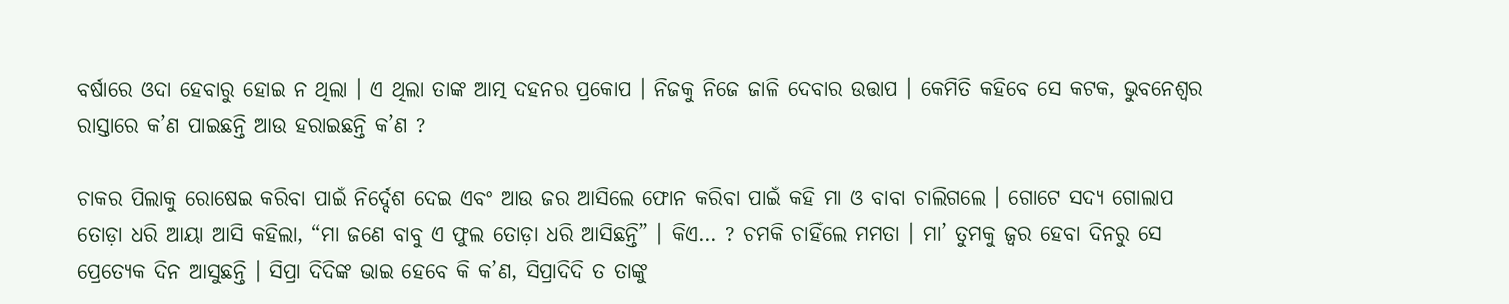ବର୍ଷାରେ ଓଦା ହେବାରୁ ହୋଇ ନ ଥିଲା । ଏ ଥିଲା ତାଙ୍କ ଆତ୍ମ ଦହନର ପ୍ରକୋପ । ନିଜକୁ ନିଜେ ଜାଳି ଦେବାର ଉତ୍ତାପ । କେମିତି କହିବେ ସେ କଟକ, ଭୁବନେଶ୍ୱର ରାସ୍ତାରେ କ’ଣ ପାଇଛନ୍ତି ଆଉ ହରାଇଛନ୍ତି କ’ଣ ?

ଚାକର ପିଲାକୁ ରୋଷେଇ କରିବା ପାଇଁ ନିର୍ଦ୍ଦେଶ ଦେଇ ଏବଂ ଆଉ ଜର ଆସିଲେ ଫୋନ କରିବା ପାଇଁ କହି ମା ଓ ବାବା ଚାଲିଗଲେ । ଗୋଟେ ସଦ୍ୟ ଗୋଲାପ ତୋଡ଼ା ଧରି ଆୟା ଆସି କହିଲା, “ମା ଜଣେ ବାବୁ ଏ ଫୁଲ ତୋଡ଼ା ଧରି ଆସିଛନ୍ତି” । କିଏ… ? ଚମକି ଚାହିଁଲେ ମମତା । ମା’ ତୁମକୁ ଜ୍ୱର ହେବା ଦିନରୁ ସେ ପ୍ରେତ୍ୟେକ ଦିନ ଆସୁଛନ୍ତି । ସିପ୍ରା ଦିଦିଙ୍କ ଭାଇ ହେବେ କି କ’ଣ, ସିପ୍ରାଦିଦି ତ ତାଙ୍କୁ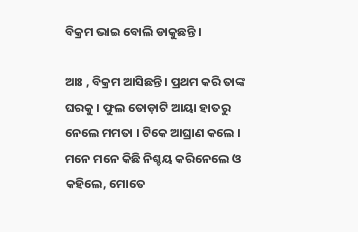ବିକ୍ରମ ଭାଇ ବୋଲି ଡାକୁଛନ୍ତି ।

ଆଃ , ବିକ୍ରମ ଆସିଛନ୍ତି । ପ୍ରଥମ କରି ତାଙ୍କ ଘରକୁ । ଫୁଲ ତୋଡ଼ାଟି ଆୟା ହାତରୁ ନେଲେ ମମତା । ଟିକେ ଆଘ୍ରାଣ କଲେ । ମନେ ମନେ କିଛି ନିଶ୍ଚୟ କରିନେଲେ ଓ କହିଲେ, ମୋତେ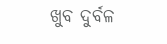ଖୁବ ଦୁର୍ବଳ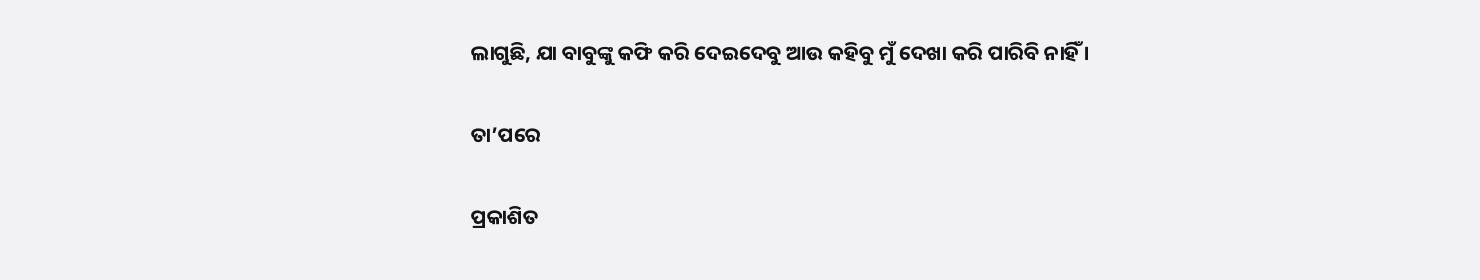ଲାଗୁଛି, ଯା ବାବୁଙ୍କୁ କଫି କରି ଦେଇଦେବୁ ଆଉ କହିବୁ ମୁଁ ଦେଖା କରି ପାରିବି ନାହିଁ ।

ତା’ପରେ

ପ୍ରକାଶିତ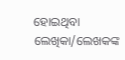ହୋଇଥିବା ଲେଖିକା/ଲେଖକଙ୍କ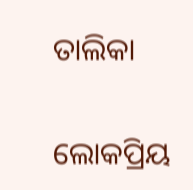ତାଲିକା

ଲୋକପ୍ରିୟ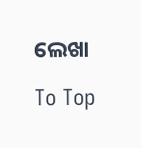ଲେଖା

To Top